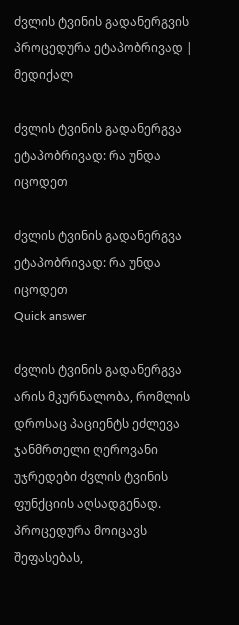ძვლის ტვინის გადანერგვის პროცედურა ეტაპობრივად | მედიქალ

ძვლის ტვინის გადანერგვა ეტაპობრივად: რა უნდა იცოდეთ

ძვლის ტვინის გადანერგვა ეტაპობრივად: რა უნდა იცოდეთ
Quick answer

ძვლის ტვინის გადანერგვა არის მკურნალობა, რომლის დროსაც პაციენტს ეძლევა ჯანმრთელი ღეროვანი უჯრედები ძვლის ტვინის ფუნქციის აღსადგენად. პროცედურა მოიცავს შეფასებას,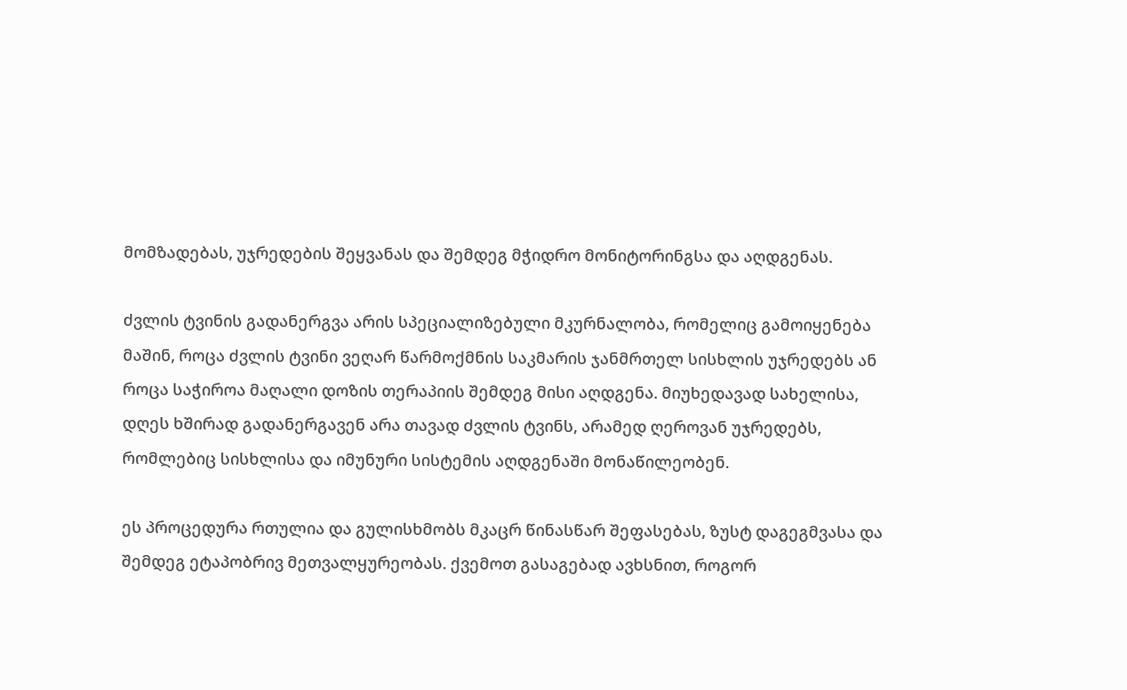მომზადებას, უჯრედების შეყვანას და შემდეგ მჭიდრო მონიტორინგსა და აღდგენას.

ძვლის ტვინის გადანერგვა არის სპეციალიზებული მკურნალობა, რომელიც გამოიყენება მაშინ, როცა ძვლის ტვინი ვეღარ წარმოქმნის საკმარის ჯანმრთელ სისხლის უჯრედებს ან როცა საჭიროა მაღალი დოზის თერაპიის შემდეგ მისი აღდგენა. მიუხედავად სახელისა, დღეს ხშირად გადანერგავენ არა თავად ძვლის ტვინს, არამედ ღეროვან უჯრედებს, რომლებიც სისხლისა და იმუნური სისტემის აღდგენაში მონაწილეობენ.

ეს პროცედურა რთულია და გულისხმობს მკაცრ წინასწარ შეფასებას, ზუსტ დაგეგმვასა და შემდეგ ეტაპობრივ მეთვალყურეობას. ქვემოთ გასაგებად ავხსნით, როგორ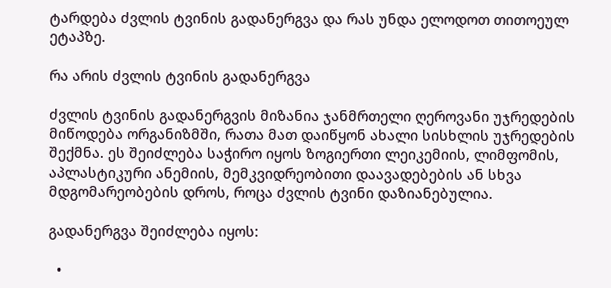ტარდება ძვლის ტვინის გადანერგვა და რას უნდა ელოდოთ თითოეულ ეტაპზე.

რა არის ძვლის ტვინის გადანერგვა

ძვლის ტვინის გადანერგვის მიზანია ჯანმრთელი ღეროვანი უჯრედების მიწოდება ორგანიზმში, რათა მათ დაიწყონ ახალი სისხლის უჯრედების შექმნა. ეს შეიძლება საჭირო იყოს ზოგიერთი ლეიკემიის, ლიმფომის, აპლასტიკური ანემიის, მემკვიდრეობითი დაავადებების ან სხვა მდგომარეობების დროს, როცა ძვლის ტვინი დაზიანებულია.

გადანერგვა შეიძლება იყოს:

  •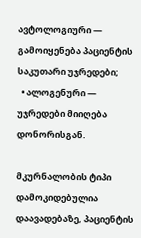ავტოლოგიური — გამოიყენება პაციენტის საკუთარი უჯრედები;
  • ალოგენური — უჯრედები მიიღება დონორისგან.

მკურნალობის ტიპი დამოკიდებულია დაავადებაზე, პაციენტის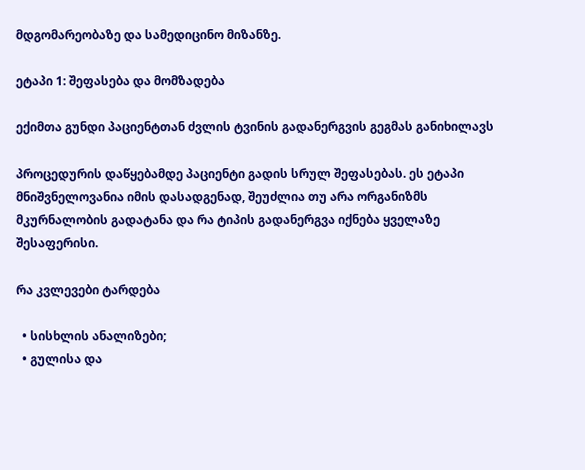მდგომარეობაზე და სამედიცინო მიზანზე.

ეტაპი 1: შეფასება და მომზადება

ექიმთა გუნდი პაციენტთან ძვლის ტვინის გადანერგვის გეგმას განიხილავს

პროცედურის დაწყებამდე პაციენტი გადის სრულ შეფასებას. ეს ეტაპი მნიშვნელოვანია იმის დასადგენად, შეუძლია თუ არა ორგანიზმს მკურნალობის გადატანა და რა ტიპის გადანერგვა იქნება ყველაზე შესაფერისი.

რა კვლევები ტარდება

  • სისხლის ანალიზები;
  • გულისა და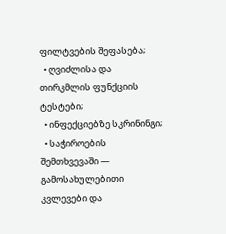ფილტვების შეფასება;
  • ღვიძლისა და თირკმლის ფუნქციის ტესტები;
  • ინფექციებზე სკრინინგი;
  • საჭიროების შემთხვევაში — გამოსახულებითი კვლევები და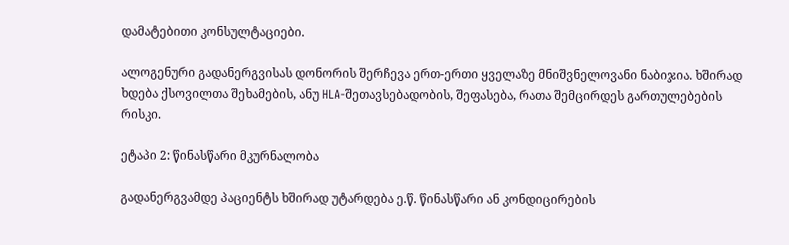დამატებითი კონსულტაციები.

ალოგენური გადანერგვისას დონორის შერჩევა ერთ-ერთი ყველაზე მნიშვნელოვანი ნაბიჯია. ხშირად ხდება ქსოვილთა შეხამების, ანუ HLA-შეთავსებადობის, შეფასება, რათა შემცირდეს გართულებების რისკი.

ეტაპი 2: წინასწარი მკურნალობა

გადანერგვამდე პაციენტს ხშირად უტარდება ე.წ. წინასწარი ან კონდიცირების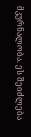მკურნალობა. ეს შეიძლება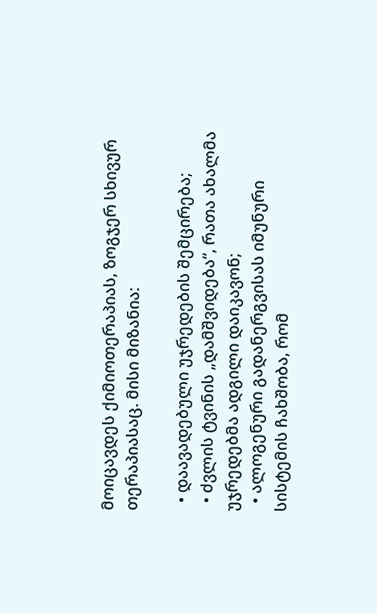მოიცავდეს ქიმიოთერაპიას, ზოგჯერ სხივურ თერაპიასაც. მისი მიზანია:

  • დაავადებული უჯრედების შემცირება;
  • ძვლის ტვინის „დამშვიდება“, რათა ახალმა უჯრედებმა ადგილი დაიკავონ;
  • ალოგენური გადანერგვისას იმუნური სისტემის ჩახშობა, რომ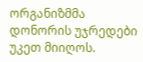ორგანიზმმა დონორის უჯრედები უკეთ მიიღოს.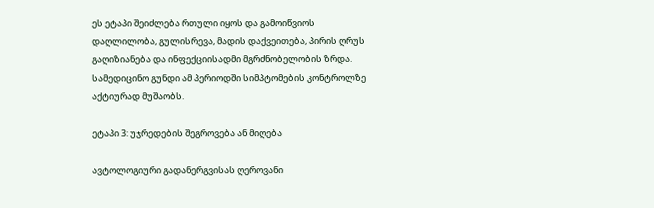ეს ეტაპი შეიძლება რთული იყოს და გამოიწვიოს დაღლილობა, გულისრევა, მადის დაქვეითება, პირის ღრუს გაღიზიანება და ინფექციისადმი მგრძნობელობის ზრდა. სამედიცინო გუნდი ამ პერიოდში სიმპტომების კონტროლზე აქტიურად მუშაობს.

ეტაპი 3: უჯრედების შეგროვება ან მიღება

ავტოლოგიური გადანერგვისას ღეროვანი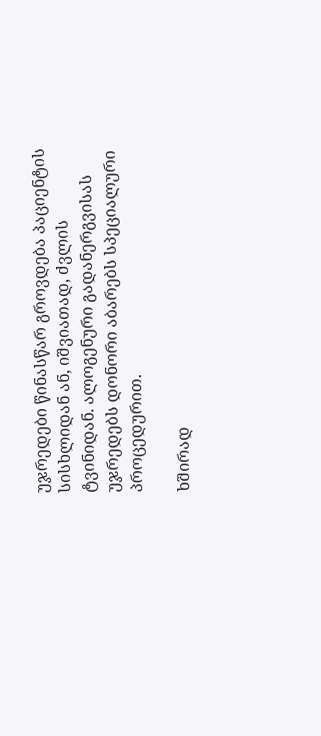უჯრედები წინასწარ გროვდება პაციენტის სისხლიდან ან, იშვიათად, ძვლის ტვინიდან. ალოგენური გადანერგვისას უჯრედებს დონორი აბარებს სპეციალური პროცედურით.

ხშირად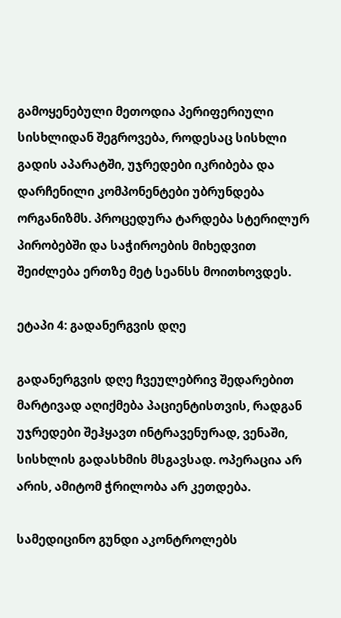გამოყენებული მეთოდია პერიფერიული სისხლიდან შეგროვება, როდესაც სისხლი გადის აპარატში, უჯრედები იკრიბება და დარჩენილი კომპონენტები უბრუნდება ორგანიზმს. პროცედურა ტარდება სტერილურ პირობებში და საჭიროების მიხედვით შეიძლება ერთზე მეტ სეანსს მოითხოვდეს.

ეტაპი 4: გადანერგვის დღე

გადანერგვის დღე ჩვეულებრივ შედარებით მარტივად აღიქმება პაციენტისთვის, რადგან უჯრედები შეჰყავთ ინტრავენურად, ვენაში, სისხლის გადასხმის მსგავსად. ოპერაცია არ არის, ამიტომ ჭრილობა არ კეთდება.

სამედიცინო გუნდი აკონტროლებს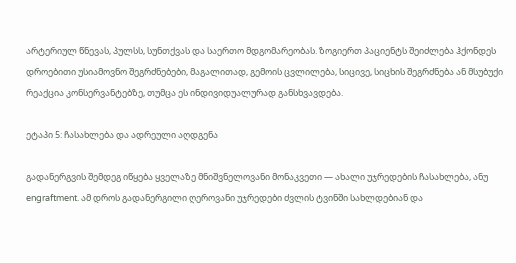არტერიულ წნევას, პულსს, სუნთქვას და საერთო მდგომარეობას. ზოგიერთ პაციენტს შეიძლება ჰქონდეს დროებითი უსიამოვნო შეგრძნებები, მაგალითად, გემოის ცვლილება, სიცივე, სიცხის შეგრძნება ან მსუბუქი რეაქცია კონსერვანტებზე, თუმცა ეს ინდივიდუალურად განსხვავდება.

ეტაპი 5: ჩასახლება და ადრეული აღდგენა

გადანერგვის შემდეგ იწყება ყველაზე მნიშვნელოვანი მონაკვეთი — ახალი უჯრედების ჩასახლება, ანუ engraftment. ამ დროს გადანერგილი ღეროვანი უჯრედები ძვლის ტვინში სახლდებიან და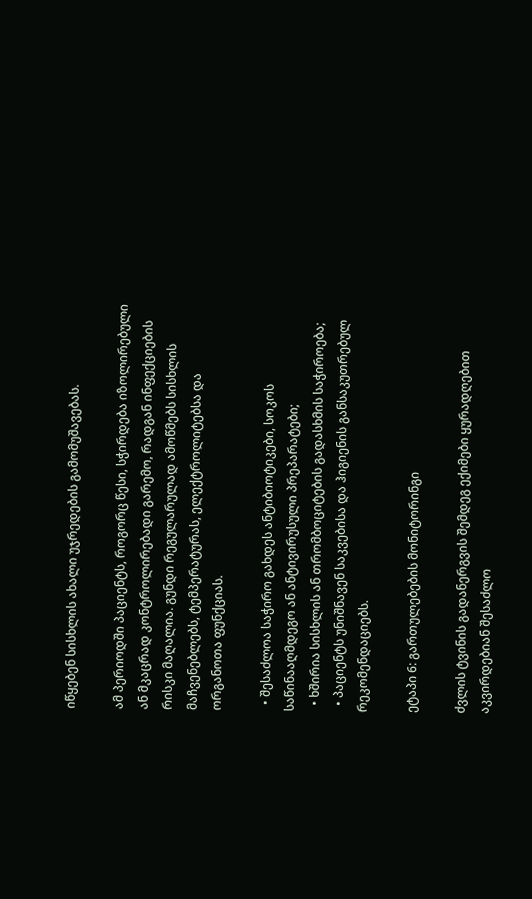იწყებენ სისხლის ახალი უჯრედების გამომუშავებას.

ამ პერიოდში პაციენტს, როგორც წესი, სჭირდება იზოლირებული ან მკაცრად კონტროლირებადი გარემო, რადგან ინფექციების რისკი მაღალია. გუნდი რეგულარულად ამოწმებს სისხლის მაჩვენებლებს, ტემპერატურას, ელექტროლიტებსა და ორგანოთა ფუნქციას.

  • შესაძლოა საჭირო გახდეს ანტიბიოტიკები, სოკოს საწინააღმდეგო ან ანტივირუსული პრეპარატები;
  • ხშირია სისხლის ან თრომბოციტების გადასხმის საჭიროება;
  • პაციენტს უნიშნავენ საკვებისა და ჰიგიენის განსაკუთრებულ რეკომენდაციებს.

ეტაპი 6: გართულებების მონიტორინგი

ძვლის ტვინის გადანერგვის შემდეგ ექიმები ყურადღებით აკვირდებიან შესაძლო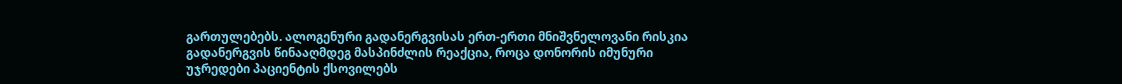გართულებებს. ალოგენური გადანერგვისას ერთ-ერთი მნიშვნელოვანი რისკია გადანერგვის წინააღმდეგ მასპინძლის რეაქცია, როცა დონორის იმუნური უჯრედები პაციენტის ქსოვილებს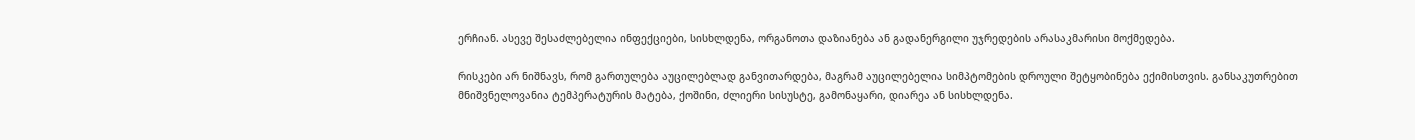ერჩიან. ასევე შესაძლებელია ინფექციები, სისხლდენა, ორგანოთა დაზიანება ან გადანერგილი უჯრედების არასაკმარისი მოქმედება.

რისკები არ ნიშნავს, რომ გართულება აუცილებლად განვითარდება, მაგრამ აუცილებელია სიმპტომების დროული შეტყობინება ექიმისთვის. განსაკუთრებით მნიშვნელოვანია ტემპერატურის მატება, ქოშინი, ძლიერი სისუსტე, გამონაყარი, დიარეა ან სისხლდენა.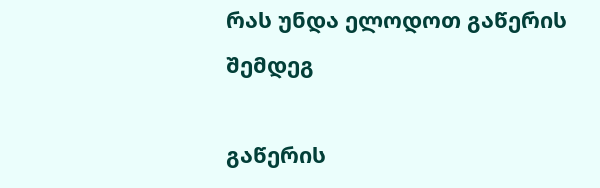რას უნდა ელოდოთ გაწერის შემდეგ

გაწერის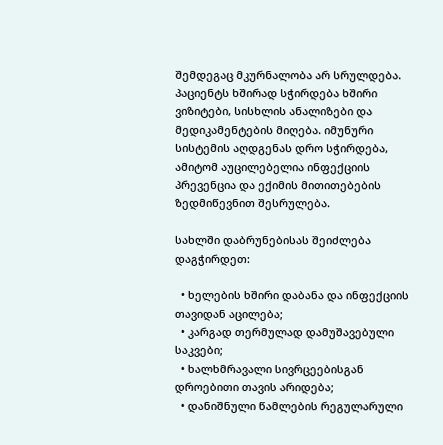შემდეგაც მკურნალობა არ სრულდება. პაციენტს ხშირად სჭირდება ხშირი ვიზიტები, სისხლის ანალიზები და მედიკამენტების მიღება. იმუნური სისტემის აღდგენას დრო სჭირდება, ამიტომ აუცილებელია ინფექციის პრევენცია და ექიმის მითითებების ზედმიწევნით შესრულება.

სახლში დაბრუნებისას შეიძლება დაგჭირდეთ:

  • ხელების ხშირი დაბანა და ინფექციის თავიდან აცილება;
  • კარგად თერმულად დამუშავებული საკვები;
  • ხალხმრავალი სივრცეებისგან დროებითი თავის არიდება;
  • დანიშნული წამლების რეგულარული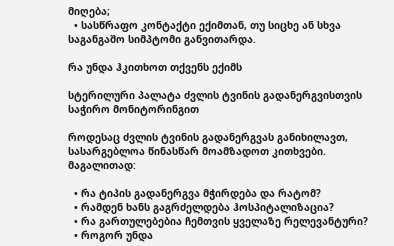მიღება;
  • სასწრაფო კონტაქტი ექიმთან, თუ სიცხე ან სხვა საგანგაშო სიმპტომი განვითარდა.

რა უნდა ჰკითხოთ თქვენს ექიმს

სტერილური პალატა ძვლის ტვინის გადანერგვისთვის საჭირო მონიტორინგით

როდესაც ძვლის ტვინის გადანერგვას განიხილავთ, სასარგებლოა წინასწარ მოამზადოთ კითხვები. მაგალითად:

  • რა ტიპის გადანერგვა მჭირდება და რატომ?
  • რამდენ ხანს გაგრძელდება ჰოსპიტალიზაცია?
  • რა გართულებებია ჩემთვის ყველაზე რელევანტური?
  • როგორ უნდა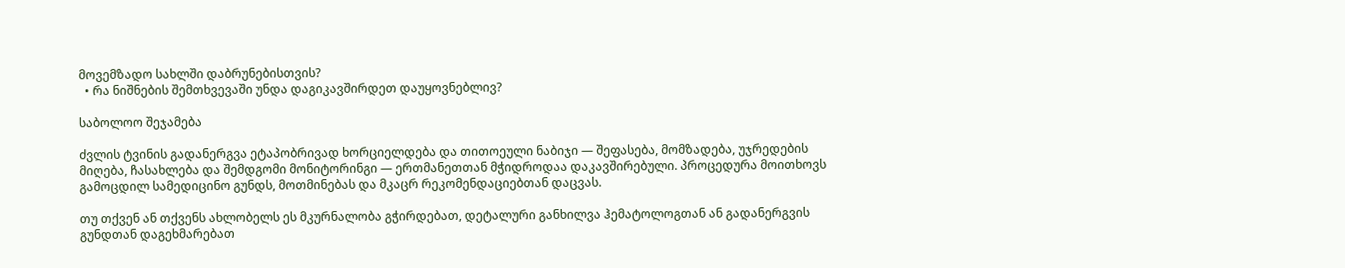მოვემზადო სახლში დაბრუნებისთვის?
  • რა ნიშნების შემთხვევაში უნდა დაგიკავშირდეთ დაუყოვნებლივ?

საბოლოო შეჯამება

ძვლის ტვინის გადანერგვა ეტაპობრივად ხორციელდება და თითოეული ნაბიჯი — შეფასება, მომზადება, უჯრედების მიღება, ჩასახლება და შემდგომი მონიტორინგი — ერთმანეთთან მჭიდროდაა დაკავშირებული. პროცედურა მოითხოვს გამოცდილ სამედიცინო გუნდს, მოთმინებას და მკაცრ რეკომენდაციებთან დაცვას.

თუ თქვენ ან თქვენს ახლობელს ეს მკურნალობა გჭირდებათ, დეტალური განხილვა ჰემატოლოგთან ან გადანერგვის გუნდთან დაგეხმარებათ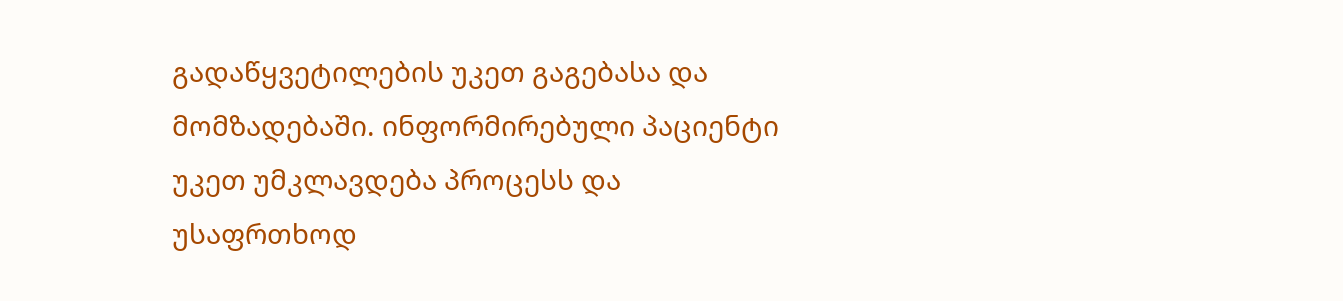გადაწყვეტილების უკეთ გაგებასა და მომზადებაში. ინფორმირებული პაციენტი უკეთ უმკლავდება პროცესს და უსაფრთხოდ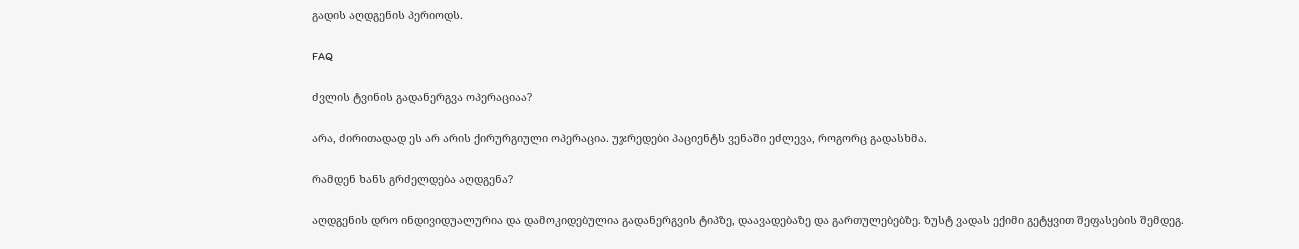გადის აღდგენის პერიოდს.

FAQ

ძვლის ტვინის გადანერგვა ოპერაციაა?

არა, ძირითადად ეს არ არის ქირურგიული ოპერაცია. უჯრედები პაციენტს ვენაში ეძლევა, როგორც გადასხმა.

რამდენ ხანს გრძელდება აღდგენა?

აღდგენის დრო ინდივიდუალურია და დამოკიდებულია გადანერგვის ტიპზე, დაავადებაზე და გართულებებზე. ზუსტ ვადას ექიმი გეტყვით შეფასების შემდეგ.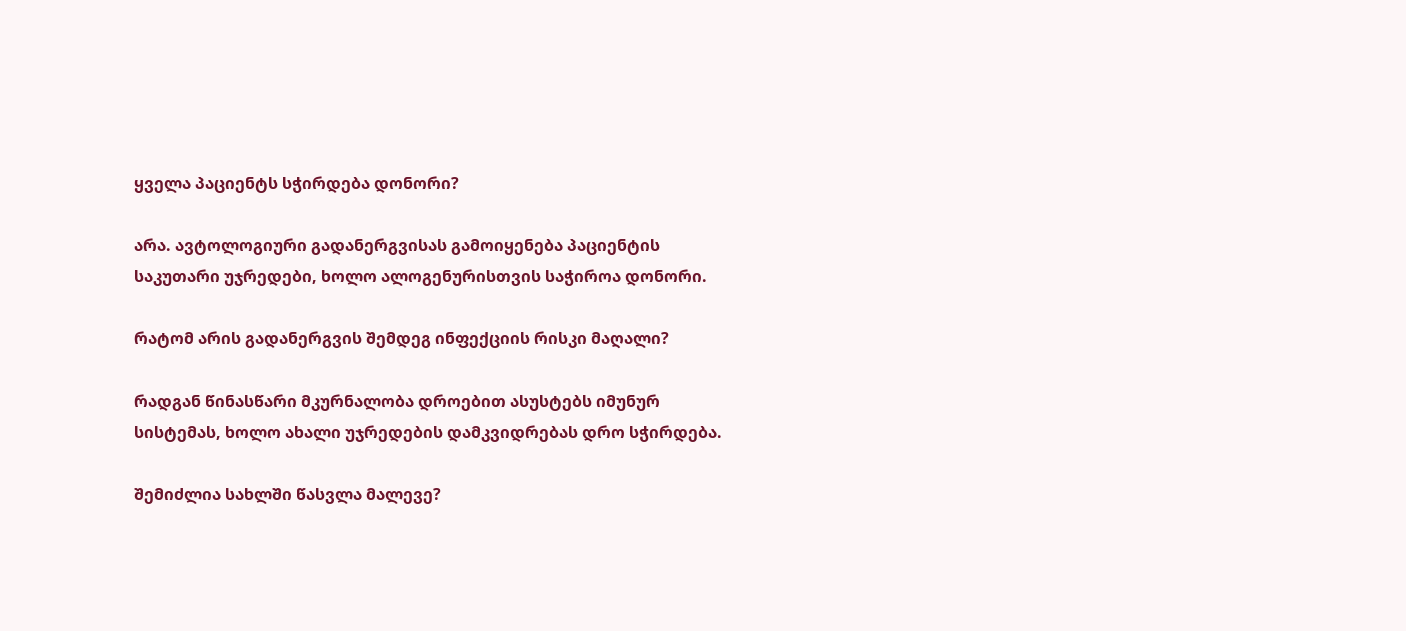ყველა პაციენტს სჭირდება დონორი?

არა. ავტოლოგიური გადანერგვისას გამოიყენება პაციენტის საკუთარი უჯრედები, ხოლო ალოგენურისთვის საჭიროა დონორი.

რატომ არის გადანერგვის შემდეგ ინფექციის რისკი მაღალი?

რადგან წინასწარი მკურნალობა დროებით ასუსტებს იმუნურ სისტემას, ხოლო ახალი უჯრედების დამკვიდრებას დრო სჭირდება.

შემიძლია სახლში წასვლა მალევე?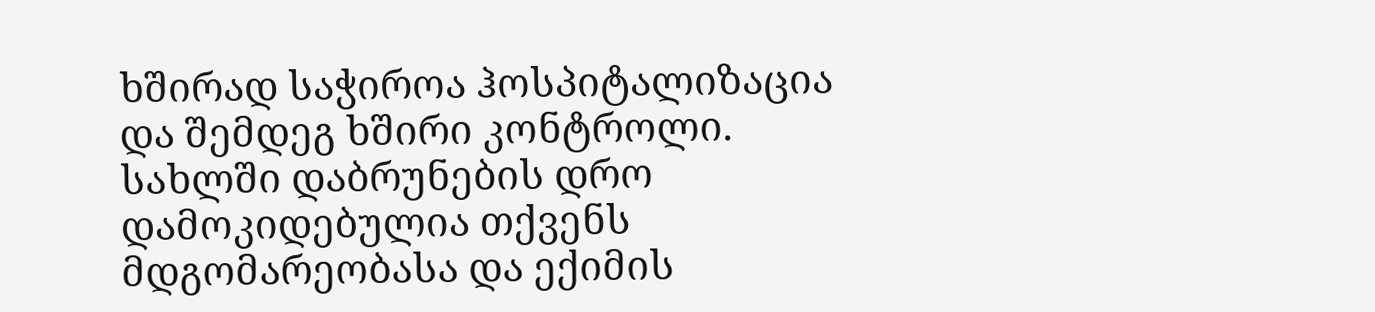ხშირად საჭიროა ჰოსპიტალიზაცია და შემდეგ ხშირი კონტროლი. სახლში დაბრუნების დრო დამოკიდებულია თქვენს მდგომარეობასა და ექიმის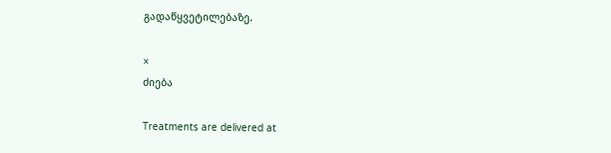გადაწყვეტილებაზე.

×
ძიება

Treatments are delivered at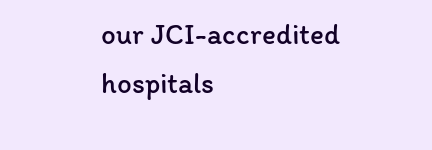our JCI-accredited hospitals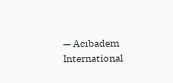— Acıbadem International